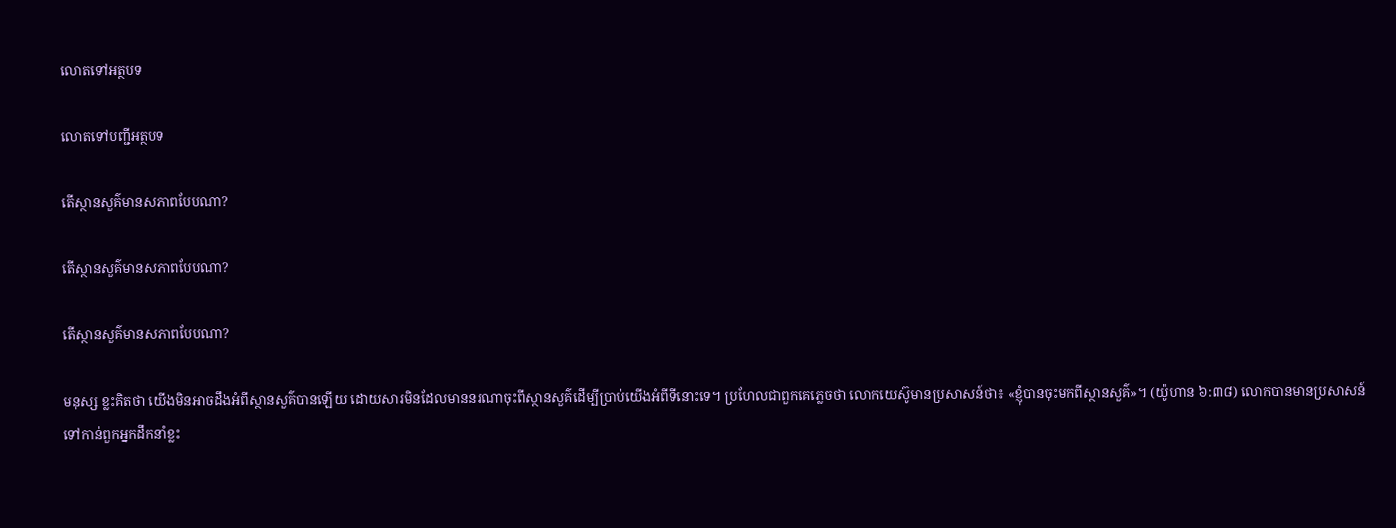លោតទៅអត្ថបទ

លោតទៅបញ្ជីអត្ថបទ

តើស្ថានសួគ៌មានសភាពបែបណា?

តើស្ថានសួគ៌មានសភាពបែបណា?

តើស្ថានសួគ៌មានសភាពបែបណា?

មនុស្ស ខ្លះគិតថា យើងមិនអាចដឹងអំពីស្ថានសួគ៌បានឡើយ ដោយសារមិនដែលមាននរណាចុះពីស្ថានសួគ៌ដើម្បីប្រាប់យើងអំពីទីនោះទេ។ ប្រហែលជាពួកគេភ្លេចថា លោកយេស៊ូមានប្រសាសន៍ថា៖ «ខ្ញុំបានចុះមកពីស្ថានសួគ៌»។ (យ៉ូហាន ៦:៣៨) លោកបានមានប្រសាសន៍ទៅកាន់ពួកអ្នកដឹកនាំខ្លះ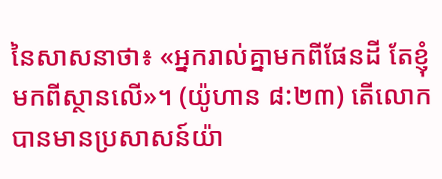នៃសាសនាថា៖ «អ្នករាល់គ្នាមកពីផែនដី តែខ្ញុំមកពីស្ថានលើ»។ (យ៉ូហាន ៨:២៣) តើលោកបានមានប្រសាសន៍យ៉ា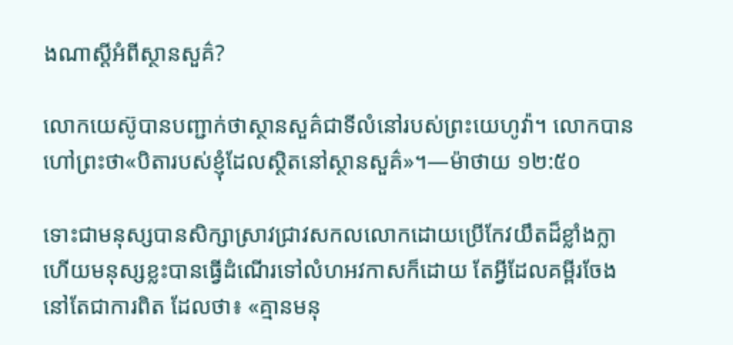ងណាស្តីអំពីស្ថានសួគ៌?

លោកយេស៊ូបានបញ្ជាក់ថាស្ថានសួគ៌ជាទីលំនៅរបស់ព្រះយេហូវ៉ា។ លោកបានហៅព្រះថា«បិតារបស់ខ្ញុំដែលស្ថិតនៅស្ថានសួគ៌»។—ម៉ាថាយ ១២:៥០

ទោះជាមនុស្សបានសិក្សាស្រាវជ្រាវសកលលោកដោយប្រើកែវយឹតដ៏ខ្លាំងក្លា ហើយមនុស្សខ្លះបានធ្វើដំណើរទៅលំហអវកាសក៏ដោយ តែអ្វីដែលគម្ពីរចែងនៅតែជាការពិត ដែលថា៖ «គ្មានមនុ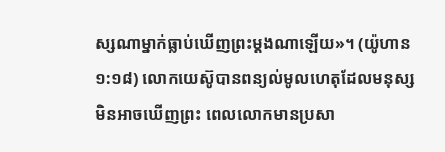ស្សណាម្នាក់ធ្លាប់ឃើញព្រះម្ដងណាឡើយ»។ (យ៉ូហាន ១:១៨) លោកយេស៊ូបានពន្យល់មូលហេតុដែលមនុស្សមិនអាចឃើញព្រះ ពេលលោកមានប្រសា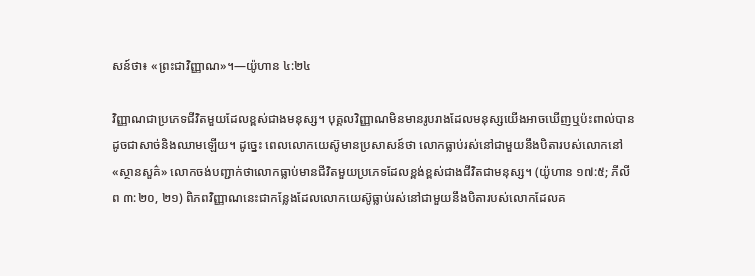សន៍ថា៖ «ព្រះជាវិញ្ញាណ»។—យ៉ូហាន ៤:២៤

វិញ្ញាណជាប្រភេទជីវិតមួយដែលខ្ពស់ជាងមនុស្ស។ បុគ្គលវិញ្ញាណមិនមានរូបរាងដែលមនុស្សយើងអាចឃើញឬប៉ះពាល់បានដូចជាសាច់និងឈាមឡើយ។ ដូច្នេះ ពេលលោកយេស៊ូមានប្រសាសន៍ថា លោកធ្លាប់រស់នៅជាមួយនឹងបិតារបស់លោកនៅ«ស្ថានសួគ៌» លោកចង់បញ្ជាក់ថាលោកធ្លាប់មានជីវិតមួយប្រភេទដែលខ្ពង់ខ្ពស់ជាងជីវិតជាមនុស្ស។ (យ៉ូហាន ១៧:៥; ភីលីព ៣:២០, ២១) ពិភពវិញ្ញាណនេះជាកន្លែងដែលលោកយេស៊ូធ្លាប់រស់នៅជាមួយនឹងបិតារបស់លោកដែលគ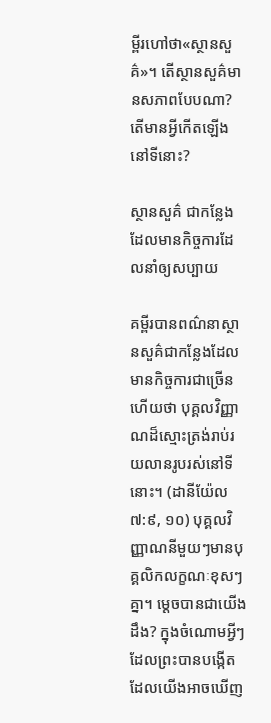ម្ពីរហៅថា«ស្ថានសួគ៌»។ តើស្ថានសួគ៌មានសភាពបែបណា? តើមានអ្វីកើតឡើងនៅទីនោះ?

ស្ថានសួគ៌ ជាកន្លែងដែលមានកិច្ចការដែលនាំឲ្យសប្បាយ

គម្ពីរបានពណ៌នាស្ថានសួគ៌ជាកន្លែងដែលមានកិច្ចការជាច្រើន ហើយថា បុគ្គលវិញ្ញាណដ៏ស្មោះត្រង់រាប់រយលានរូបរស់នៅទីនោះ។ (ដានីយ៉ែល ៧:៩, ១០) បុគ្គលវិញ្ញាណនីមួយៗមានបុគ្គលិកលក្ខណៈខុសៗគ្នា។ ម្ដេចបានជាយើងដឹង? ក្នុងចំណោមអ្វីៗដែលព្រះបានបង្កើតដែលយើងអាចឃើញ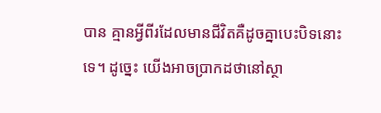បាន គ្មានអ្វីពីរដែលមានជីវិតគឺដូចគ្នាបេះបិទនោះទេ។ ដូច្នេះ យើងអាចប្រាកដថានៅស្ថា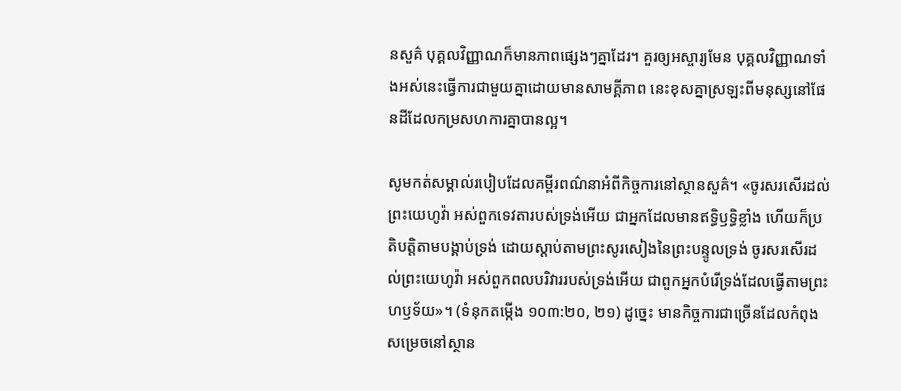នសួគ៌ បុគ្គលវិញ្ញាណក៏មានភាពផ្សេងៗគ្នាដែរ។ គួរឲ្យអស្ចារ្យមែន បុគ្គលវិញ្ញាណទាំងអស់នេះធ្វើការជាមួយគ្នាដោយមានសាមគ្គីភាព នេះខុសគ្នាស្រឡះពីមនុស្សនៅផែនដីដែលកម្រសហការគ្នាបានល្អ។

សូមកត់សម្គាល់របៀបដែលគម្ពីរពណ៌នាអំពីកិច្ចការនៅស្ថានសួគ៌។ «ចូរសរសើរដល់ព្រះយេហូវ៉ា អស់ពួកទេវតារបស់ទ្រង់អើយ ជាអ្នកដែលមានឥទ្ធិឫទ្ធិខ្លាំង ហើយក៏ប្រតិបត្ដិតាមបង្គាប់ទ្រង់ ដោយស្ដាប់តាមព្រះសូរសៀងនៃព្រះបន្ទូលទ្រង់ ចូរសរសើរដល់ព្រះយេហូវ៉ា អស់ពួកពលបរិវាររបស់ទ្រង់អើយ ជាពួកអ្នកបំរើទ្រង់ដែលធ្វើតាមព្រះហឫទ័យ»។ (ទំនុកតម្កើង ១០៣:២០, ២១) ដូច្នេះ មានកិច្ចការជាច្រើនដែលកំពុងសម្រេចនៅស្ថាន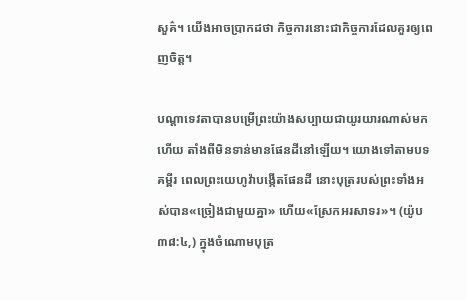សួគ៌។ យើងអាចប្រាកដថា កិច្ចការនោះជាកិច្ចការដែលគួរឲ្យពេញចិត្ត។

បណ្ដាទេវតាបានបម្រើព្រះយ៉ាងសប្បាយជាយូរយារណាស់មកហើយ តាំងពីមិនទាន់មានផែនដីនៅឡើយ។ យោងទៅតាមបទគម្ពីរ ពេលព្រះយេហូវ៉ាបង្កើតផែនដី នោះបុត្ររបស់ព្រះទាំងអស់បាន«ច្រៀងជាមួយគ្នា» ហើយ«ស្រែកអរសាទរ»។ (យ៉ូប ៣៨:៤,) ក្នុងចំណោមបុត្រ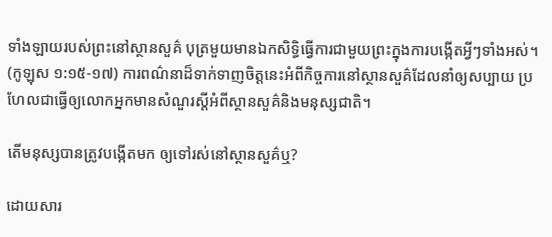ទាំងឡាយរបស់ព្រះនៅស្ថានសួគ៌ បុត្រមួយមានឯកសិទ្ធិធ្វើការជាមួយព្រះក្នុងការបង្កើតអ្វីៗទាំងអស់។ (កូឡុស ១:១៥-១៧) ការពណ៌នាដ៏ទាក់ទាញចិត្តនេះអំពីកិច្ចការនៅស្ថានសួគ៌ដែលនាំឲ្យសប្បាយ ប្រហែលជាធ្វើឲ្យលោកអ្នកមានសំណួរស្តីអំពីស្ថានសួគ៌និងមនុស្សជាតិ។

តើមនុស្សបានត្រូវបង្កើតមក ឲ្យទៅរស់នៅស្ថានសួគ៌ឬ?

ដោយសារ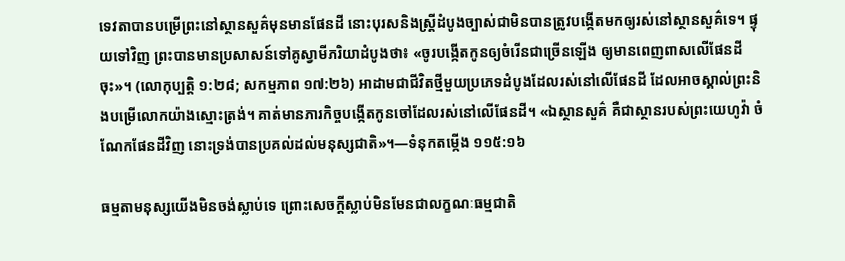ទេវតាបានបម្រើព្រះនៅស្ថានសួគ៌មុនមានផែនដី នោះបុរសនិងស្ត្រីដំបូងច្បាស់ជាមិនបានត្រូវបង្កើតមកឲ្យរស់នៅស្ថានសួគ៌ទេ។ ផ្ទុយទៅវិញ ព្រះបានមានប្រសាសន៍ទៅគូស្វាមីភរិយាដំបូងថា៖ «ចូរបង្កើតកូនឲ្យចំរើនជាច្រើនឡើង ឲ្យមានពេញពាសលើផែនដីចុះ»។ (លោកុប្បត្តិ ១:២៨; សកម្មភាព ១៧:២៦) អាដាមជាជីវិតថ្មីមួយប្រភេទដំបូងដែលរស់នៅលើផែនដី ដែលអាចស្គាល់ព្រះនិងបម្រើលោកយ៉ាងស្មោះត្រង់។ គាត់មានភារកិច្ចបង្កើតកូនចៅដែលរស់នៅលើផែនដី។ «ឯស្ថានសួគ៌ គឺជាស្ថានរបស់ព្រះយេហូវ៉ា ចំណែកផែនដីវិញ នោះទ្រង់បានប្រគល់ដល់មនុស្សជាតិ»។—ទំនុកតម្កើង ១១៥:១៦

ធម្មតាមនុស្សយើងមិនចង់ស្លាប់ទេ ព្រោះសេចក្ដីស្លាប់មិនមែនជាលក្ខណៈធម្មជាតិ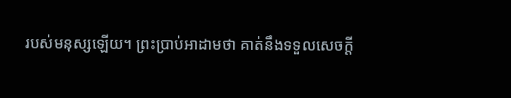របស់មនុស្សឡើយ។ ព្រះប្រាប់អាដាមថា គាត់នឹងទទួលសេចក្ដី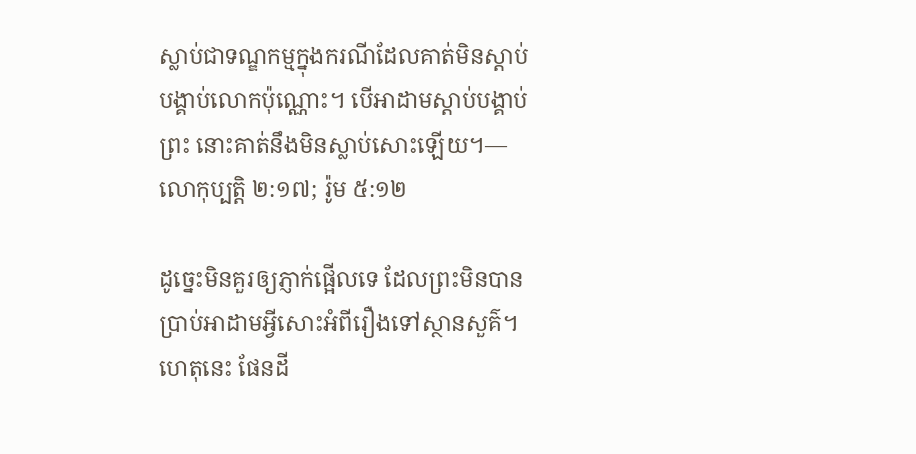ស្លាប់ជាទណ្ឌកម្មក្នុងករណីដែលគាត់មិនស្ដាប់បង្គាប់លោកប៉ុណ្ណោះ។ បើអាដាមស្ដាប់បង្គាប់ព្រះ នោះគាត់នឹងមិនស្លាប់សោះឡើយ។—លោកុប្បត្តិ ២:១៧; រ៉ូម ៥:១២

ដូច្នេះមិនគួរឲ្យភ្ញាក់ផ្អើលទេ ដែលព្រះមិនបានប្រាប់អាដាមអ្វីសោះអំពីរឿងទៅស្ថានសួគ៌។ ហេតុនេះ ផែនដី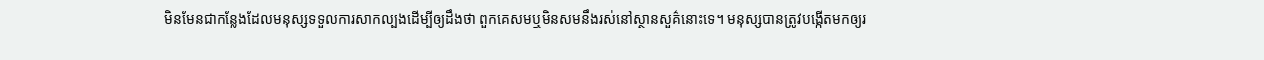មិនមែនជាកន្លែងដែលមនុស្សទទួលការសាកល្បងដើម្បីឲ្យដឹងថា ពួកគេសមឬមិនសមនឹងរស់នៅស្ថានសួគ៌នោះទេ។ មនុស្សបានត្រូវបង្កើតមកឲ្យរ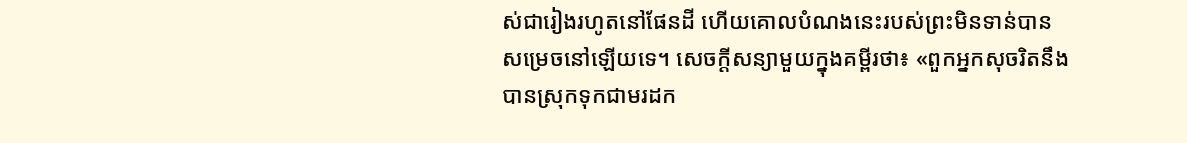ស់ជារៀងរហូតនៅផែនដី ហើយគោលបំណងនេះរបស់ព្រះមិនទាន់បានសម្រេចនៅឡើយទេ។ សេចក្ដីសន្យាមួយក្នុងគម្ពីរថា៖ «ពួកអ្នកសុចរិតនឹងបានស្រុកទុកជាមរដក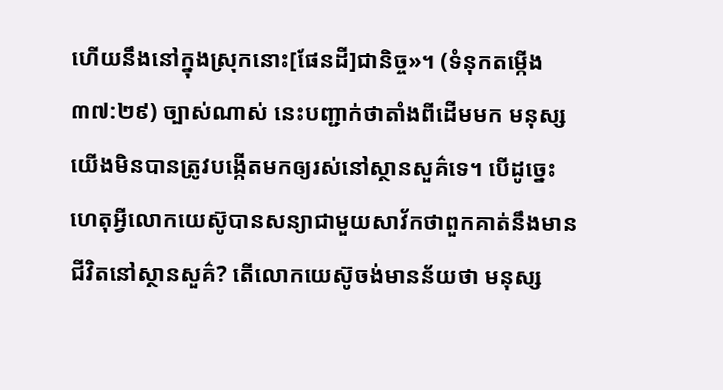ហើយនឹងនៅក្នុងស្រុកនោះ[ផែនដី]ជានិច្ច»។ (ទំនុកតម្កើង ៣៧:២៩) ច្បាស់ណាស់ នេះបញ្ជាក់ថាតាំងពីដើមមក មនុស្សយើងមិនបានត្រូវបង្កើតមកឲ្យរស់នៅស្ថានសួគ៌ទេ។ បើដូច្នេះ ហេតុអ្វីលោកយេស៊ូបានសន្យាជាមួយសាវ័កថាពួកគាត់នឹងមានជីវិតនៅស្ថានសួគ៌? តើលោកយេស៊ូចង់មានន័យថា មនុស្ស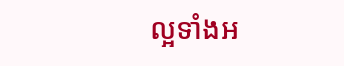ល្អទាំងអ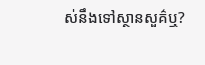ស់នឹងទៅស្ថានសួគ៌ឬ?